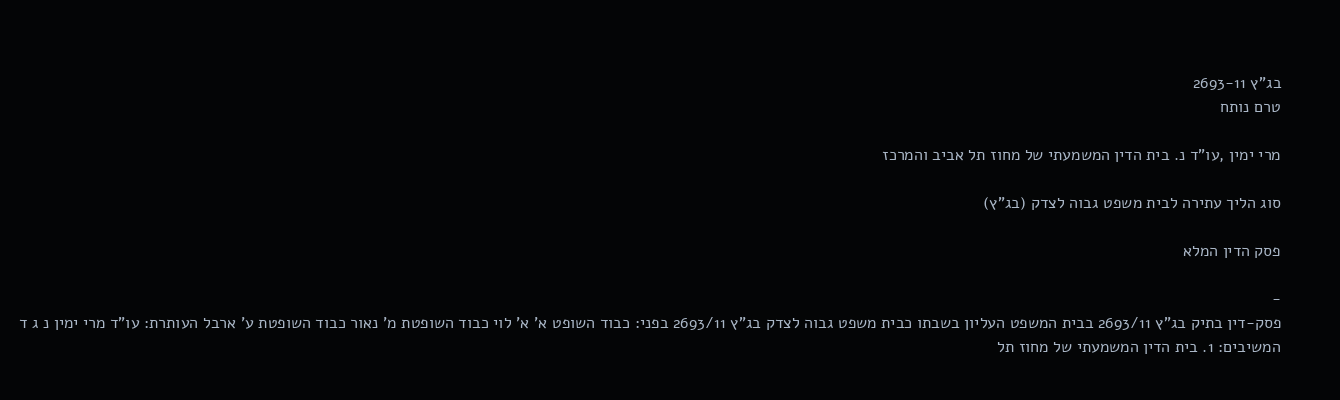בג"ץ 2693-11
טרם נותח

מרי ימין ,עו"ד נ. בית הדין המשמעתי של מחוז תל אביב והמרכז

סוג הליך עתירה לבית משפט גבוה לצדק (בג"ץ)

פסק הדין המלא

-
פסק-דין בתיק בג"ץ 2693/11 בבית המשפט העליון בשבתו כבית משפט גבוה לצדק בג"ץ 2693/11 בפני: כבוד השופט א' א' לוי כבוד השופטת מ' נאור כבוד השופטת ע' ארבל העותרת: עו"ד מרי ימין נ ג ד המשיבים: 1. בית הדין המשמעתי של מחוז תל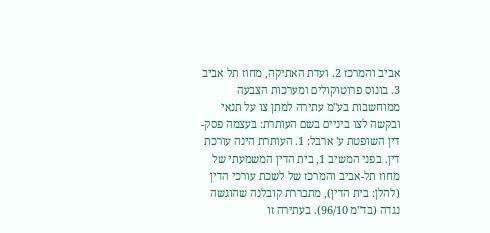אביב והמרכז 2. ועדת האתיקה, מחוז תל אביב 3. בונוס פרוטוקולים ומערכות הצבעה ממוחשבות בע"מ עתירה למתן צו על תנאי ובקשה לצו ביניים בשם העותרת: בעצמה פסק-דין השופטת ע' ארבל: 1. העותרת הינה עורכת דין. בפני המשיב 1, בית הדין המשמעתי של מחוז תל-אביב והמרכז של לשכת עורכי הדין (להלן: בית הדין), מתבררת קובלנה שהוגשה נגדה (בד"מ 96/10). בעתירה זו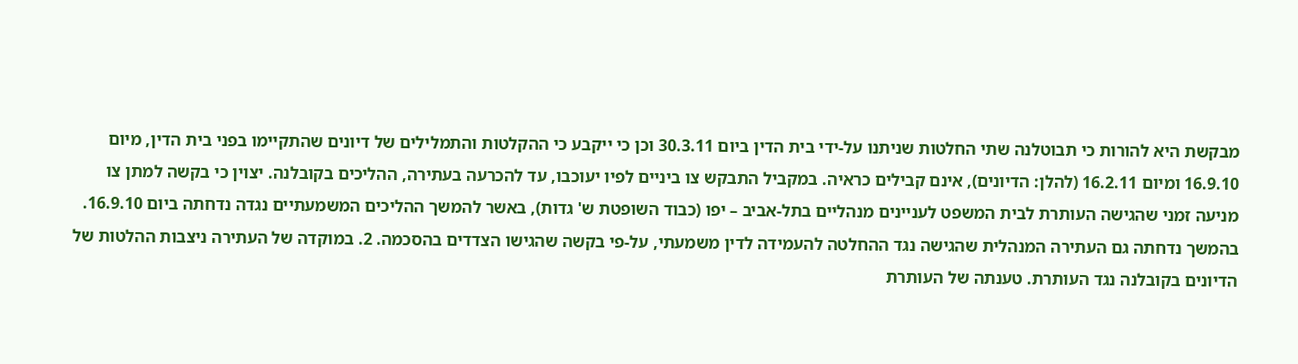מבקשת היא להורות כי תבוטלנה שתי החלטות שניתנו על-ידי בית הדין ביום 30.3.11 וכן כי ייקבע כי ההקלטות והתמלילים של דיונים שהתקיימו בפני בית הדין, מיום 16.9.10 ומיום 16.2.11 (להלן: הדיונים), אינם קבילים כראיה. במקביל התבקש צו ביניים לפיו יעוכבו, עד להכרעה בעתירה, ההליכים בקובלנה. יצוין כי בקשה למתן צו מניעה זמני שהגישה העותרת לבית המשפט לעניינים מנהליים בתל-אביב – יפו (כבוד השופטת ש' גדות), באשר להמשך ההליכים המשמעתיים נגדה נדחתה ביום 16.9.10. בהמשך נדחתה גם העתירה המנהלית שהגישה נגד ההחלטה להעמידה לדין משמעתי, על-פי בקשה שהגישו הצדדים בהסכמה. 2. במוקדה של העתירה ניצבות ההלטות של הדיונים בקובלנה נגד העותרת. טענתה של העותרת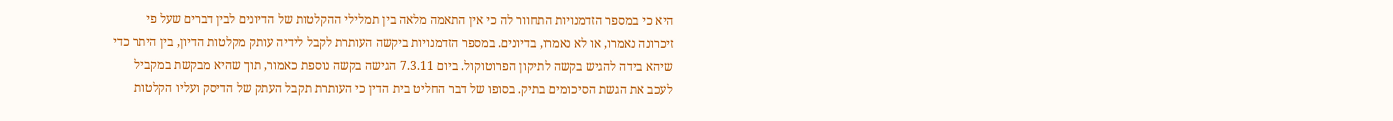היא כי במספר הזדמנויות התחוור לה כי אין התאמה מלאה בין תמלילי ההקלטות של הדיונים לבין דברים שעל פי זיכרונה נאמרו, או לא נאמרו, בדיונים. במספר הזדמנויות ביקשה העותרת לקבל לידיה עותק מקלטות הדיון, בין היתר כדי שיהא בידה להגיש בקשה לתיקון הפרוטוקול. ביום 7.3.11 הגישה בקשה נוספת כאמור, תוך שהיא מבקשת במקביל לעכב את הגשת הסיכומים בתיק. בסופו של דבר החליט בית הדין כי העותרת תקבל העתק של הדיסק ועליו הקלטות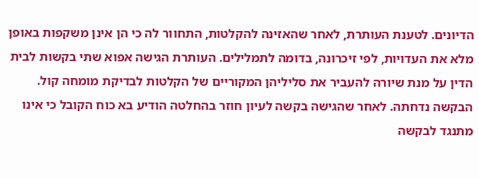הדיונים. לטענת העותרת, לאחר שהאזינה להקלטות, התחוור לה כי הן אינן משקפות באופן מלא את העדויות, לפי זיכרונה, בדומה לתמלילים. העותרת הגישה אפוא שתי בקשות לבית הדין על מנת שיורה להעביר את סליליהן המקוריים של הקלטות לבדיקת מומחה קול. הבקשה נדחתה. לאחר שהגישה בקשה לעיון חוזר בהחלטה הודיע בא כוח הקובל כי אינו מתנגד לבקשה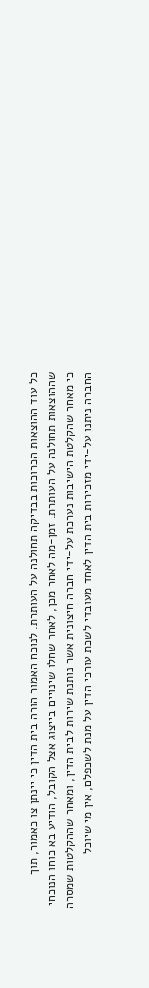כל עוד ההוצאות הכרוכות בבדיקה תחולנה על העותרת. לנוכח האמור הורה בית הדין כי יינתן צו כאמור, תוך שההוצאות תחולנה על העותרת. זמן-מה לאחר מכן, לאחר שחלו שינויים בייצוג אצל הקובל, הודיע בא כוחו הנוכחי כי מאחר שהקלטת הישיבות נערכת על-ידי חברה חיצונית אשר נותנת שירות לבית הדין, ומאחר שההקלטות שמסרה החברה ניתנו על-ידי מזכירות בית הדין לאחד מעובדי לשכת עורכי הדין על מנת לשכפלם, אין מי שיוכל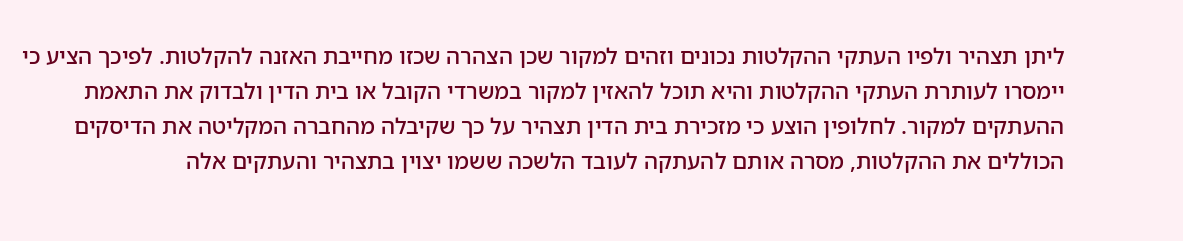ליתן תצהיר ולפיו העתקי ההקלטות נכונים וזהים למקור שכן הצהרה שכזו מחייבת האזנה להקלטות. לפיכך הציע כי יימסרו לעותרת העתקי ההקלטות והיא תוכל להאזין למקור במשרדי הקובל או בית הדין ולבדוק את התאמת ההעתקים למקור. לחלופין הוצע כי מזכירת בית הדין תצהיר על כך שקיבלה מהחברה המקליטה את הדיסקים הכוללים את ההקלטות, מסרה אותם להעתקה לעובד הלשכה ששמו יצוין בתצהיר והעתקים אלה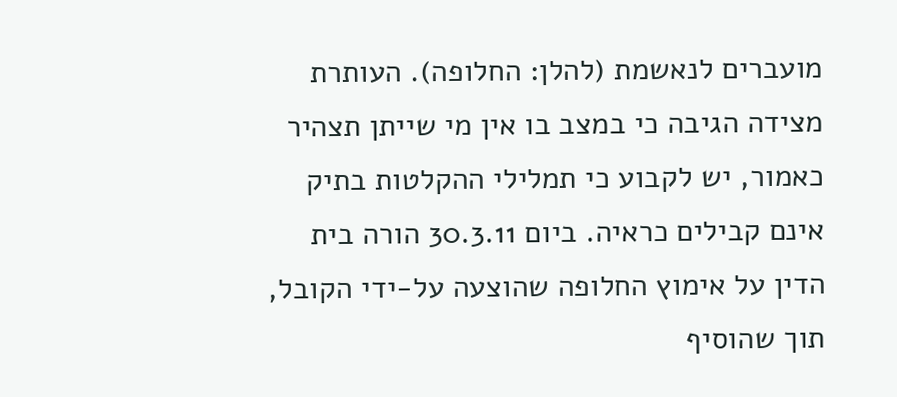מועברים לנאשמת (להלן: החלופה). העותרת מצידה הגיבה כי במצב בו אין מי שייתן תצהיר כאמור, יש לקבוע כי תמלילי ההקלטות בתיק אינם קבילים כראיה. ביום 30.3.11 הורה בית הדין על אימוץ החלופה שהוצעה על-ידי הקובל, תוך שהוסיף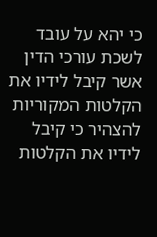כי יהא על עובד לשכת עורכי הדין אשר קיבל לידיו את הקלטות המקוריות להצהיר כי קיבל לידיו את הקלטות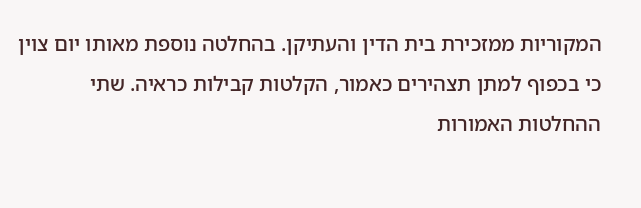המקוריות ממזכירת בית הדין והעתיקן. בהחלטה נוספת מאותו יום צוין כי בכפוף למתן תצהירים כאמור, הקלטות קבילות כראיה. שתי ההחלטות האמורות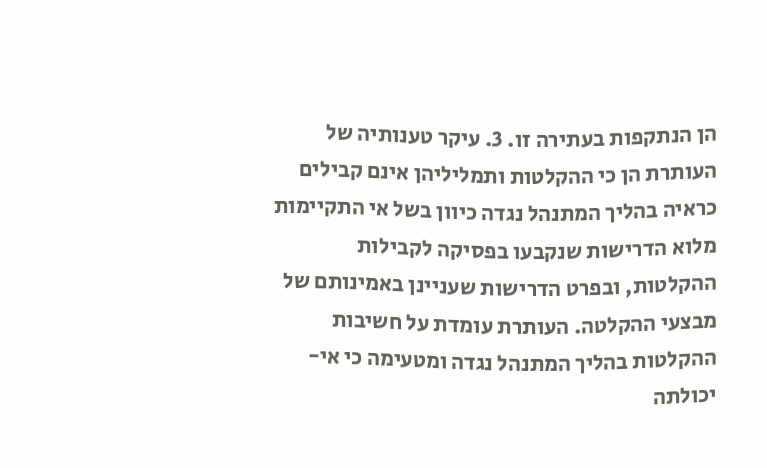הן הנתקפות בעתירה זו. 3. עיקר טענותיה של העותרת הן כי ההקלטות ותמליליהן אינם קבילים כראיה בהליך המתנהל נגדה כיוון בשל אי התקיימות מלוא הדרישות שנקבעו בפסיקה לקבילות ההקלטות, ובפרט הדרישות שעניינן באמינותם של מבצעי ההקלטה. העותרת עומדת על חשיבות ההקלטות בהליך המתנהל נגדה ומטעימה כי אי-יכולתה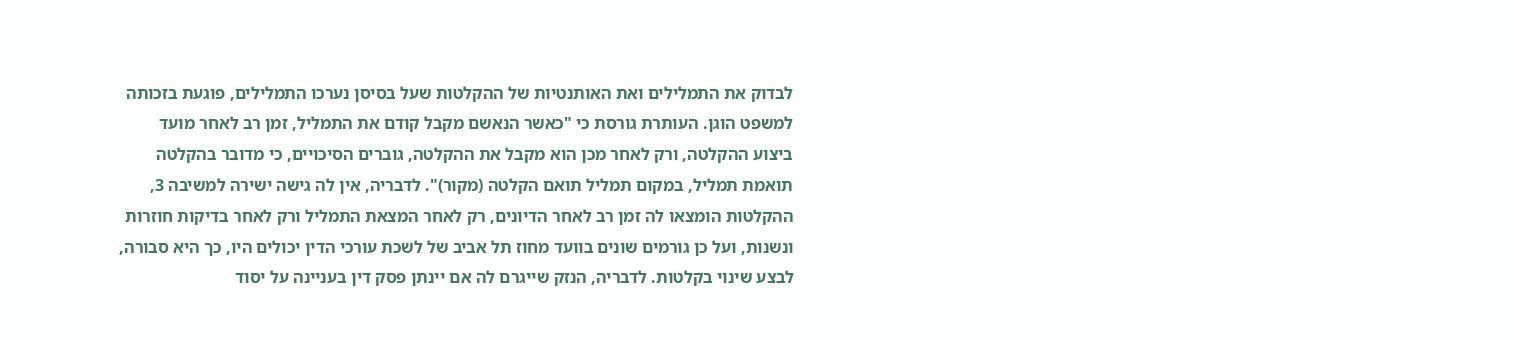לבדוק את התמלילים ואת האותנטיות של ההקלטות שעל בסיסן נערכו התמלילים, פוגעת בזכותה למשפט הוגן. העותרת גורסת כי "כאשר הנאשם מקבל קודם את התמליל, זמן רב לאחר מועד ביצוע ההקלטה, ורק לאחר מכן הוא מקבל את ההקלטה, גוברים הסיכויים, כי מדובר בהקלטה תואמת תמליל, במקום תמליל תואם הקלטה (מקור)". לדבריה, אין לה גישה ישירה למשיבה 3, ההקלטות הומצאו לה זמן רב לאחר הדיונים, רק לאחר המצאת התמליל ורק לאחר בדיקות חוזרות ונשנות, ועל כן גורמים שונים בוועד מחוז תל אביב של לשכת עורכי הדין יכולים היו, כך היא סבורה, לבצע שינוי בקלטות. לדבריה, הנזק שייגרם לה אם יינתן פסק דין בעניינה על יסוד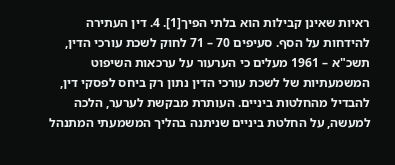ראיות שאינן קבילות הוא בלתי הפיך[1]. 4. דין העתירה להידחות על הסף. סעיפים 70 – 71 לחוק לשכת עורכי הדין, תשכ"א – 1961 מעלים כי הערעור על ערכאות השיפוט המשמעתיות של לשכת עורכי הדין נתון רק ביחס לפסקי דין, להבדיל מהחלטות ביניים. העותרת מבקשת לערער, הלכה למעשה, על החלטת ביניים שניתנה בהליך המשמעתי המתנהל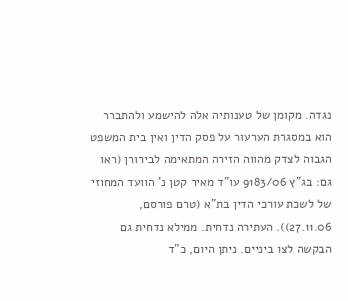נגדה. מקומן של טענותיה אלה להישמע ולהתברר הוא במסגרת הערעור על פסק הדין ואין בית המשפט הגבוה לצדק מהווה הזירה המתאימה לבירורן (ראו גם: בג"ץ 9183/06 עו"ד מאיר קטן נ' הוועד המחוזי של לשכת עורכי הדין בת"א (טרם פורסם, 27.11.06)). העתירה נדחית. ממילא נדחית גם הבקשה לצו ביניים. ניתן היום, כ"ד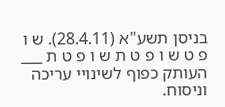בניסן תשע"א (28.4.11). ש ו פ ט ש ו פ ט ת ש ו פ ט ת ___ העותק כפוף לשינויי עריכה וניסוח.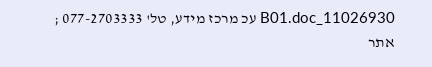11026930_B01.doc עכ מרכז מידע, טל' 077-2703333 ; אתר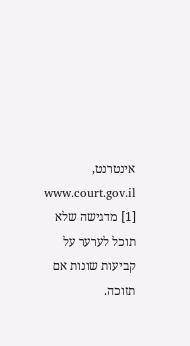אינטרנט, www.court.gov.il [1] מדגישה שלא תוכל לערער על קביעות שונות אם תזוכה.